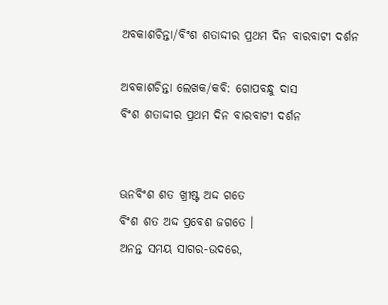ଅବକାଶଚିନ୍ତା/ବିଂଶ ଶତାଦ୍ଦୀର ପ୍ରଥମ ଦିନ ବାରବାଟୀ ଦର୍ଶନ

ଅବକାଶଚିନ୍ତା ଲେଖକ/କବି: ଗୋପବନ୍ଧୁ ଦାସ
ବିଂଶ ଶତାଦ୍ଦୀର ପ୍ରଥମ ଦିନ ବାରବାଟୀ ଦର୍ଶନ


ଊନବିଂଶ ଶତ ଖ୍ରୀଷ୍ଟ ଅଦ୍ଦ ଗତେ
ବିଂଶ ଶତ ଅଦ୍ଦ ପ୍ରବେଶ ଜଗତେ ।
ଅନନ୍ତ ସମୟ ସାଗର-ଉଦରେ,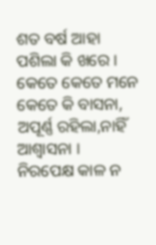ଶତ ବର୍ଷ ଆହା ପଶିଲା କି ଖରେ ।
କେତେ କେତେ ମନେ କେତେ କି ବାସନା,
ଅପୂର୍ଣ୍ଣ ରହିଲା,ନାହିଁ ଆଶ୍ୱାସନା ।
ନିରପେକ୍ଷ କାଳ ନ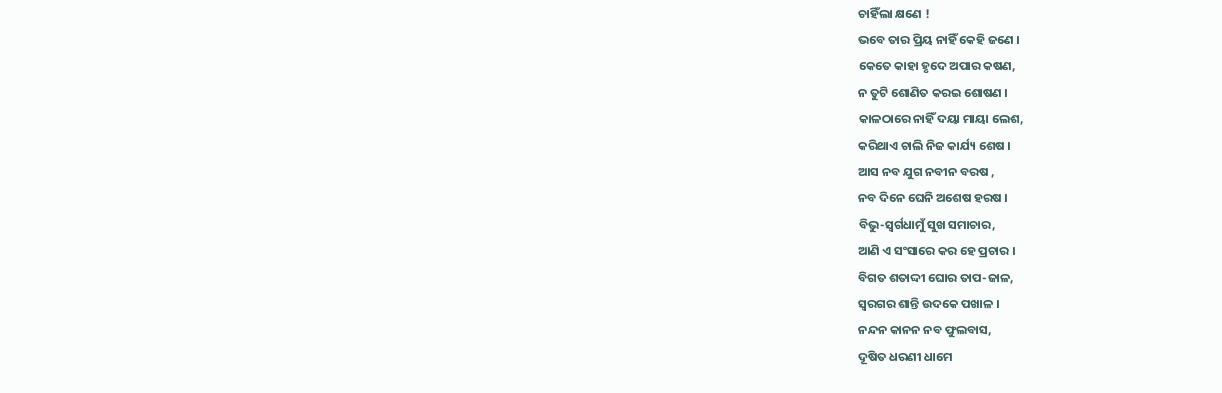ଚାହିଁଲା କ୍ଷଣେ !
ଭବେ ତାର ପ୍ରିୟ ନାହିଁ କେହି ଜଣେ ।
କେତେ କାହା ହୃଦେ ଅପାର କଷଣ,
ନ ତୁଟି ଶୋଣିତ କରଇ ଶୋଷଣ ।
କାଳଠାରେ ନାହିଁ ଦୟା ମାୟା ଲେଶ,
କରିଥାଏ ଚାଲି ନିଜ କାର୍ଯ୍ୟ ଶେଷ ।
ଆସ ନବ ଯୁଗ ନବୀନ ବରଷ ,
ନବ ଦିନେ ଘେନି ଅଶେଷ ହରଷ ।
ବିଭୁ-ସ୍ୱର୍ଗଧାମୁଁ ସୁଖ ସମାଚାର,
ଆଣି ଏ ସଂସାରେ କର ହେ ପ୍ରଚାର ।
ବିଗତ ଶତାଦ୍ଦୀ ଘୋର ତାପ-ଜାଳ,
ସ୍ୱରଗର ଶାନ୍ତି ଉଦକେ ପଖାଳ ।
ନନ୍ଦନ କାନନ ନବ ଫୁଲବାସ,
ଦୂଷିତ ଧରଣୀ ଧାମେ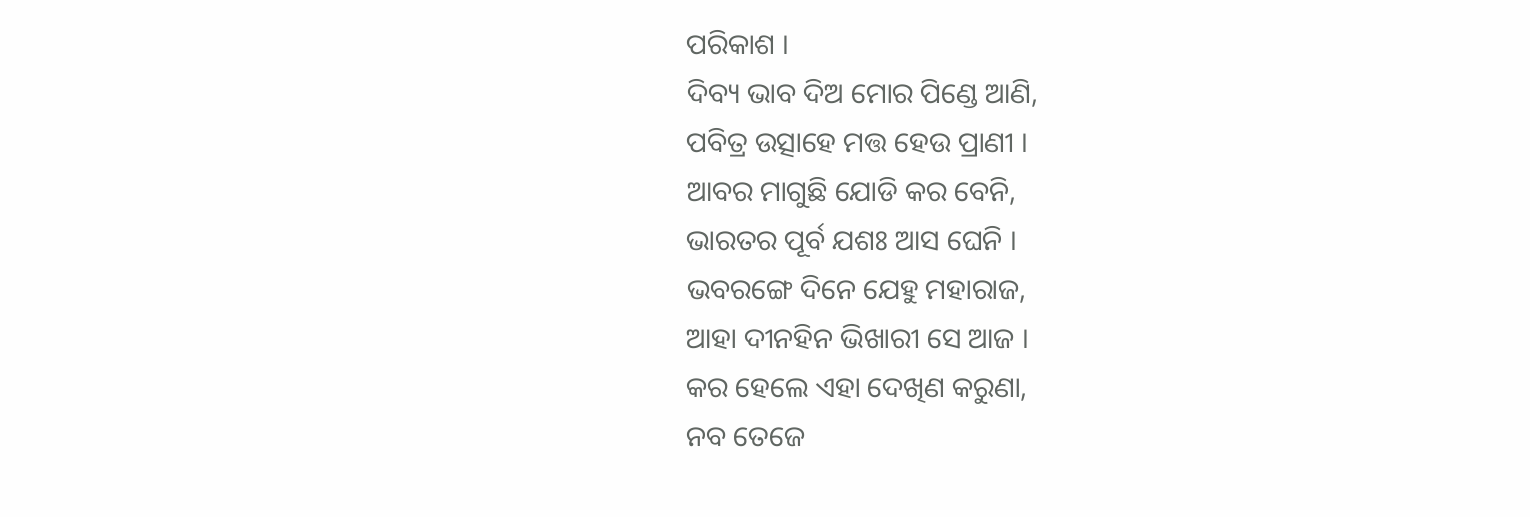ପରିକାଶ ।
ଦିବ୍ୟ ଭାବ ଦିଅ ମୋର ପିଣ୍ଡେ ଆଣି,
ପବିତ୍ର ଉତ୍ସାହେ ମତ୍ତ ହେଉ ପ୍ରାଣୀ ।
ଆବର ମାଗୁଛି ଯୋଡି କର ବେନି,
ଭାରତର ପୂର୍ବ ଯଶଃ ଆସ ଘେନି ।
ଭବରଙ୍ଗେ ଦିନେ ଯେହୁ ମହାରାଜ,
ଆହା ଦୀନହିନ ଭିଖାରୀ ସେ ଆଜ ।
କର ହେଲେ ଏହା ଦେଖିଣ କରୁଣା,
ନବ ତେଜେ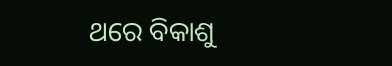ଥରେ ବିକାଶୁ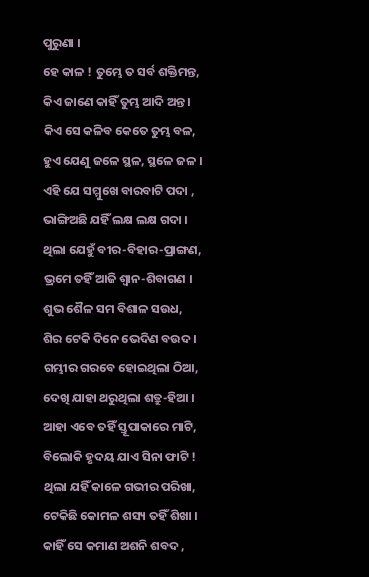ପୁରୁଣା ।
ହେ କାଳ ! ତୁମ୍ଭେ ତ ସର୍ବ ଶକ୍ତିମନ୍ତ,
କିଏ ଜାଣେ କାହିଁ ତୁମ୍ଭ ଆଦି ଅନ୍ତ ।
କିଏ ସେ କଳିବ କେତେ ତୁମ୍ଭ ବଳ,
ହୁଏ ଯେଣୁ ଜଳେ ସ୍ଥଳ, ସ୍ଥଳେ ଜଳ ।
ଏହି ଯେ ସମ୍ମୁଖେ ବାରବାଟି ପଦା ,
ଭାଙ୍ଗିଅଛି ଯହିଁ ଲକ୍ଷ ଲକ୍ଷ ଗଦା ।
ଥିଲା ଯେହୁଁ ବୀର-ବିହାର-ପ୍ରାଙ୍ଗଣ,
ଭ୍ରମେ ତହିଁ ଆଜି ଶ୍ୱାନ-ଶିବାଗଣ ।
ଶୁଭ ଶୈଳ ସମ ବିଶାଳ ସଉଧ,
ଶିର ଟେକି ଦିନେ ଭେଦିଣ ବଉଦ ।
ଗମ୍ଭୀର ଗରବେ ହୋଇଥିଲା ଠିଆ,
ଦେଖି ଯାହା ଥରୁଥିଲା ଶତ୍ରୁ-ହିଆ ।
ଆହା ଏବେ ତହିଁ ସ୍ତୂପାକାରେ ମାଟି,
ବିଲୋକି ହୃଦୟ ଯାଏ ସିନା ଫାଟି !
ଥିଲା ଯହିଁ କାଳେ ଗଭୀର ପରିଖା,
ଟେକିଛି କୋମଳ ଶସ୍ୟ ତହିଁ ଶିଖା ।
କାହିଁ ସେ କମାଣ ଅଶନି ଶବଦ ,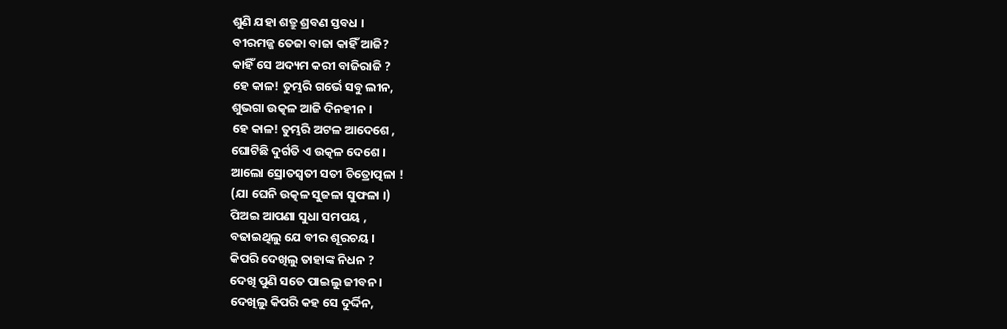ଶୁଣି ଯହା ଶତ୍ରୁ ଶ୍ରବଣ ସ୍ତବଧ ।
ବୀରମଜ୍ଜ ତେଜା ବାଜା କାହିଁ ଆଜି?
କାହିଁ ସେ ଅଦ୍ୟମ କରୀ ବାଜିରାଜି ?
ହେ କାଳ! ତୁମ୍ଭରି ଗର୍ଭେ ସବୁ ଲୀନ,
ଶୁଭଗା ଉତ୍କଳ ଆଜି ଦିନହୀନ ।
ହେ କାଳ! ତୁମ୍ଭରି ଅଟଳ ଆଦେଶେ ,
ଘୋଟିଛି ଦୁର୍ଗତି ଏ ଉତ୍କଳ ଦେଶେ ।
ଆଲୋ ସ୍ରୋତସ୍ୱତୀ ସତୀ ଚିତ୍ରୋତ୍ପଳା !
(ଯା ଘେନି ଉତ୍କଳ ସୁଜଳା ସୁଫଳା ।)
ପିଅଇ ଆପଣା ସୁଧା ସମପୟ ,
ବଢାଇଥିଲୁ ଯେ ବୀର ଶୂରଚୟ ।
କିପରି ଦେଖିଲୁ ତାହାଙ୍କ ନିଧନ ?
ଦେଖି ପୁଣି ସତେ ପାଇଲୁ ଜୀବନ ।
ଦେଖିଲୁ କିପରି କହ ସେ ଦୁର୍ଦ୍ଦିନ,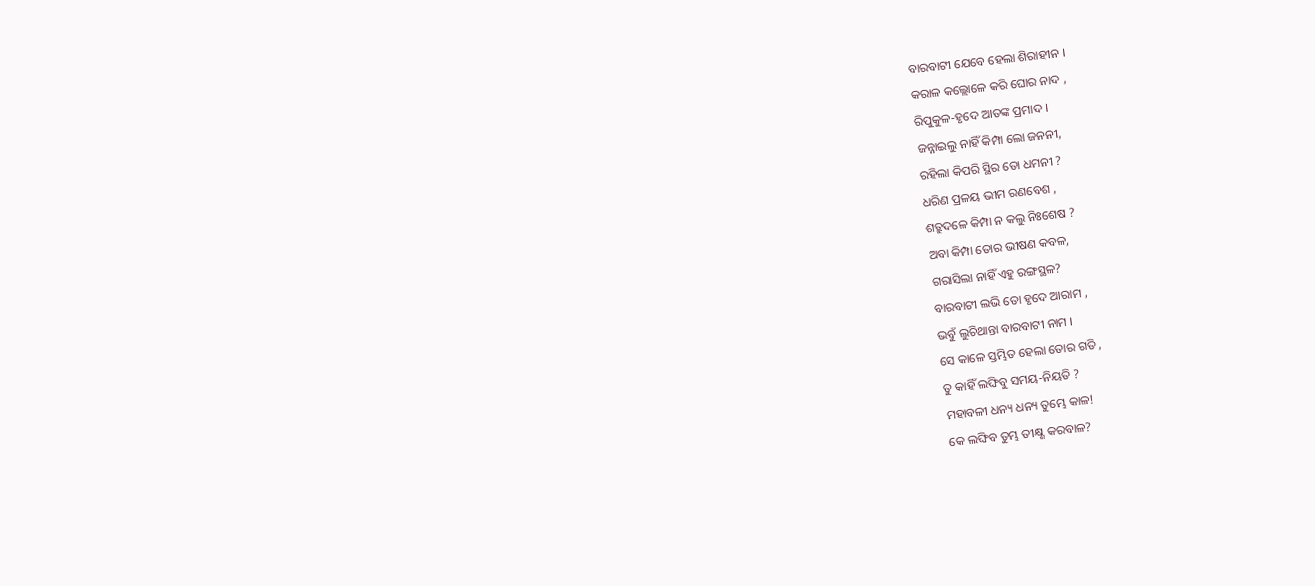ବାରବାଟୀ ଯେବେ ହେଲା ଶିରାହୀନ ।
କରାଳ କଲ୍ଲୋଳେ କରି ଘୋର ନାଦ ,
ରିପୁକୁଳ-ହୃଦେ ଆତଙ୍କ ପ୍ରମାଦ ।
ଜନ୍ନାଇଲୁ ନାହିଁ କିମ୍ପା ଲୋ ଜନନୀ,
ରହିଲା କିପରି ସ୍ଥିର ତୋ ଧମନୀ ?
ଧରିଣ ପ୍ରଳୟ ଭୀମ ରଣବେଶ ,
ଶତ୍ରୁଦଳେ କିମ୍ପା ନ କଲୁ ନିଃଶେଷ ?
ଅବା କିମ୍ପା ତୋର ଭୀଷଣ କବଳ,
ଗରାସିଲା ନାହିଁ ଏହୁ ରଙ୍ଗସ୍ଥଳ?
ବାରବାଟୀ ଲଭି ତୋ ହୃଦେ ଆରାମ ,
ଭବୁଁ ଲୁଚିଥାନ୍ତା ବାରବାଟୀ ନାମ ।
ସେ କାଳେ ସ୍ତମ୍ଭିତ ହେଲା ତୋର ଗତି ,
ତୁ କାହିଁ ଲଙ୍ଘିବୁ ସମୟ-ନିୟତି ?
ମହାବଳୀ ଧନ୍ୟ ଧନ୍ୟ ତୁମ୍ଭେ କାଳ!
କେ ଲଙ୍ଘିବ ତୁମ୍ଭ ତୀକ୍ଷ୍ଣ କରବାଳ?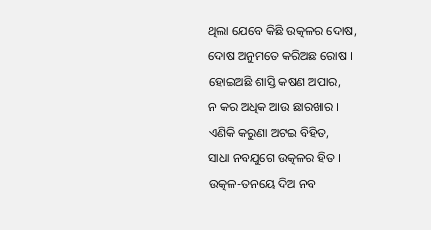ଥିଲା ଯେବେ କିଛି ଉତ୍କଳର ଦୋଷ,
ଦୋଷ ଅନୁମତେ କରିଅଛ ରୋଷ ।
ହୋଇଅଛି ଶାସ୍ତି କଷଣ ଅପାର,
ନ କର ଅଧିକ ଆଉ ଛାରଖାର ।
ଏଣିକି କରୁଣା ଅଟଇ ବିହିତ,
ସାଧା ନବଯୁଗେ ଉତ୍କଳର ହିତ ।
ଉତ୍କଳ-ତନୟେ ଦିଅ ନବ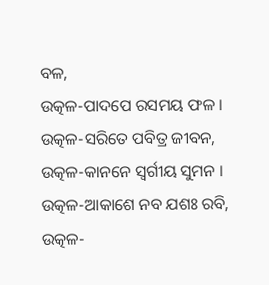ବଳ,
ଉତ୍କଳ-ପାଦପେ ରସମୟ ଫଳ ।
ଉତ୍କଳ-ସରିତେ ପବିତ୍ର ଜୀବନ,
ଉତ୍କଳ-କାନନେ ସ୍ୱର୍ଗୀୟ ସୁମନ ।
ଉତ୍କଳ-ଆକାଶେ ନବ ଯଶଃ ରବି,
ଉତ୍କଳ-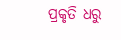ପ୍ରକୃତି ଧରୁ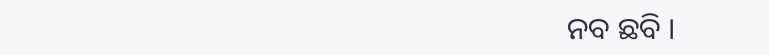ନବ ଛବି ।